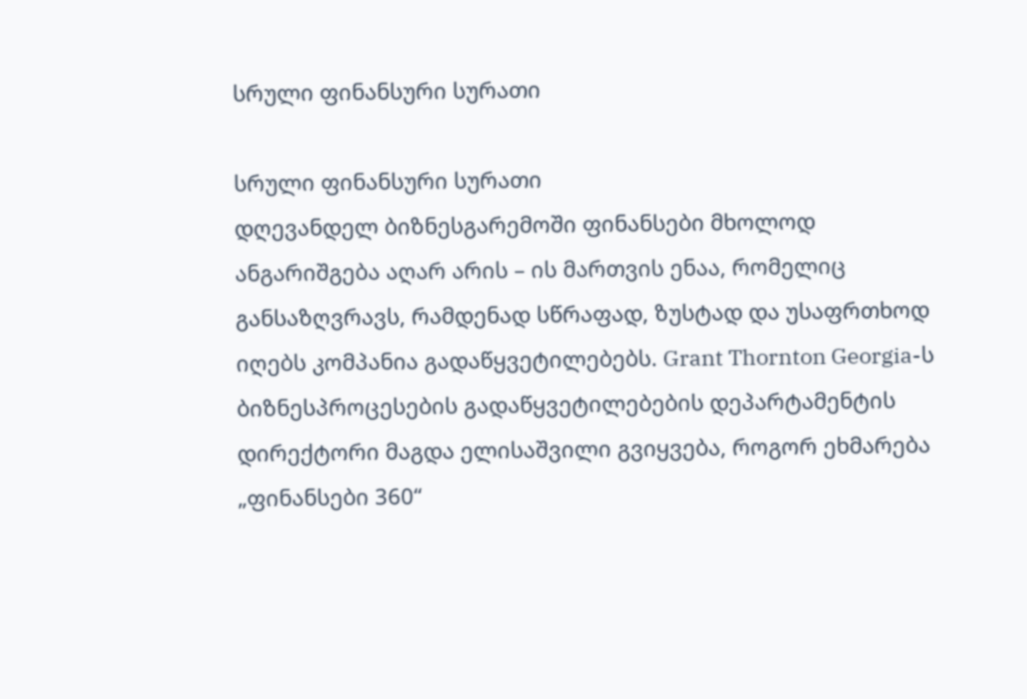სრული ფინანსური სურათი

სრული ფინანსური სურათი
დღევანდელ ბიზნესგარემოში ფინანსები მხოლოდ ანგარიშგება აღარ არის – ის მართვის ენაა, რომელიც განსაზღვრავს, რამდენად სწრაფად, ზუსტად და უსაფრთხოდ იღებს კომპანია გადაწყვეტილებებს. Grant Thornton Georgia-ს ბიზნესპროცესების გადაწყვეტილებების დეპარტამენტის დირექტორი მაგდა ელისაშვილი გვიყვება, როგორ ეხმარება „ფინანსები 360“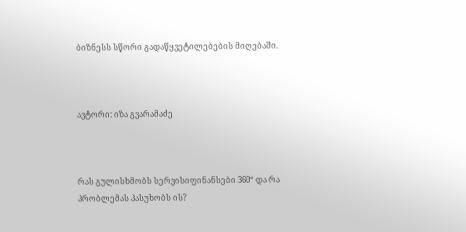ბიზნესს სწორი გადაწყვეტილებების მიღებაში.



ავტორი: იზა გვარამაძე



რას გულისხმობს სერვისიფინანსები 360“ და რა პრობლემას პასუხობს ის?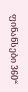ფინანსები 360“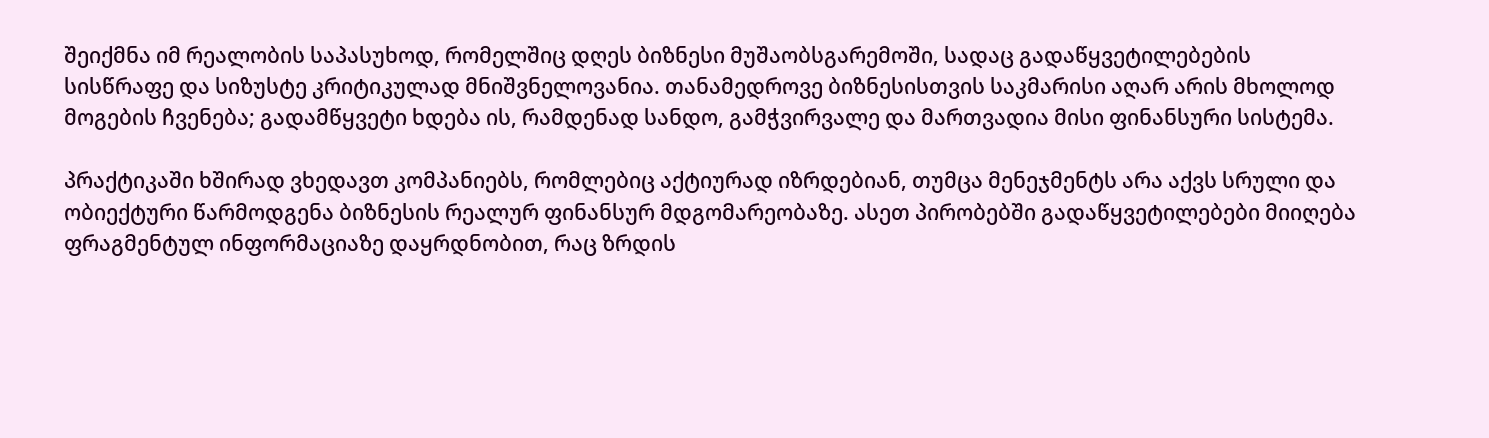შეიქმნა იმ რეალობის საპასუხოდ, რომელშიც დღეს ბიზნესი მუშაობსგარემოში, სადაც გადაწყვეტილებების სისწრაფე და სიზუსტე კრიტიკულად მნიშვნელოვანია. თანამედროვე ბიზნესისთვის საკმარისი აღარ არის მხოლოდ მოგების ჩვენება; გადამწყვეტი ხდება ის, რამდენად სანდო, გამჭვირვალე და მართვადია მისი ფინანსური სისტემა.

პრაქტიკაში ხშირად ვხედავთ კომპანიებს, რომლებიც აქტიურად იზრდებიან, თუმცა მენეჯმენტს არა აქვს სრული და ობიექტური წარმოდგენა ბიზნესის რეალურ ფინანსურ მდგომარეობაზე. ასეთ პირობებში გადაწყვეტილებები მიიღება ფრაგმენტულ ინფორმაციაზე დაყრდნობით, რაც ზრდის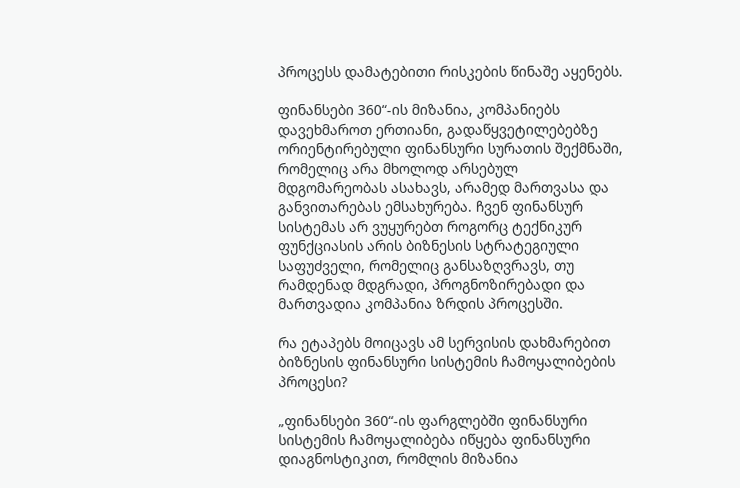პროცესს დამატებითი რისკების წინაშე აყენებს.

ფინანსები 360“-ის მიზანია, კომპანიებს დავეხმაროთ ერთიანი, გადაწყვეტილებებზე ორიენტირებული ფინანსური სურათის შექმნაში, რომელიც არა მხოლოდ არსებულ მდგომარეობას ასახავს, არამედ მართვასა და განვითარებას ემსახურება. ჩვენ ფინანსურ სისტემას არ ვუყურებთ როგორც ტექნიკურ ფუნქციასის არის ბიზნესის სტრატეგიული საფუძველი, რომელიც განსაზღვრავს, თუ რამდენად მდგრადი, პროგნოზირებადი და მართვადია კომპანია ზრდის პროცესში.

რა ეტაპებს მოიცავს ამ სერვისის დახმარებით ბიზნესის ფინანსური სისტემის ჩამოყალიბების პროცესი?

„ფინანსები 360“-ის ფარგლებში ფინანსური სისტემის ჩამოყალიბება იწყება ფინანსური დიაგნოსტიკით, რომლის მიზანია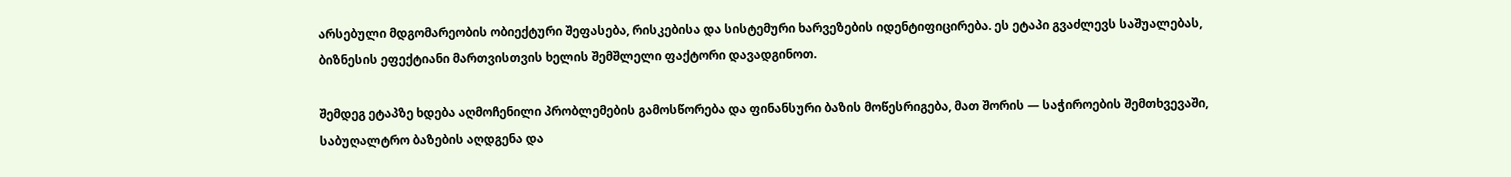არსებული მდგომარეობის ობიექტური შეფასება, რისკებისა და სისტემური ხარვეზების იდენტიფიცირება. ეს ეტაპი გვაძლევს საშუალებას, ბიზნესის ეფექტიანი მართვისთვის ხელის შემშლელი ფაქტორი დავადგინოთ.

შემდეგ ეტაპზე ხდება აღმოჩენილი პრობლემების გამოსწორება და ფინანსური ბაზის მოწესრიგება, მათ შორის — საჭიროების შემთხვევაში, საბუღალტრო ბაზების აღდგენა და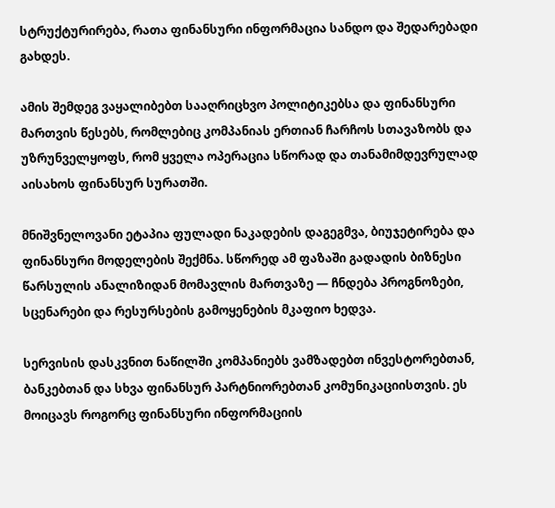სტრუქტურირება, რათა ფინანსური ინფორმაცია სანდო და შედარებადი გახდეს.

ამის შემდეგ ვაყალიბებთ სააღრიცხვო პოლიტიკებსა და ფინანსური მართვის წესებს, რომლებიც კომპანიას ერთიან ჩარჩოს სთავაზობს და უზრუნველყოფს, რომ ყველა ოპერაცია სწორად და თანამიმდევრულად აისახოს ფინანსურ სურათში.

მნიშვნელოვანი ეტაპია ფულადი ნაკადების დაგეგმვა, ბიუჯეტირება და ფინანსური მოდელების შექმნა. სწორედ ამ ფაზაში გადადის ბიზნესი წარსულის ანალიზიდან მომავლის მართვაზე — ჩნდება პროგნოზები, სცენარები და რესურსების გამოყენების მკაფიო ხედვა.

სერვისის დასკვნით ნაწილში კომპანიებს ვამზადებთ ინვესტორებთან, ბანკებთან და სხვა ფინანსურ პარტნიორებთან კომუნიკაციისთვის. ეს მოიცავს როგორც ფინანსური ინფორმაციის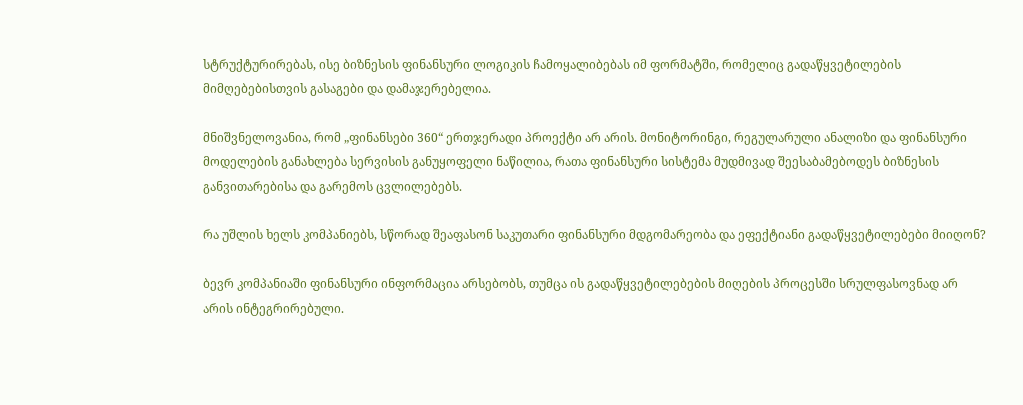სტრუქტურირებას, ისე ბიზნესის ფინანსური ლოგიკის ჩამოყალიბებას იმ ფორმატში, რომელიც გადაწყვეტილების მიმღებებისთვის გასაგები და დამაჯერებელია.

მნიშვნელოვანია, რომ „ფინანსები 360“ ერთჯერადი პროექტი არ არის. მონიტორინგი, რეგულარული ანალიზი და ფინანსური მოდელების განახლება სერვისის განუყოფელი ნაწილია, რათა ფინანსური სისტემა მუდმივად შეესაბამებოდეს ბიზნესის განვითარებისა და გარემოს ცვლილებებს.

რა უშლის ხელს კომპანიებს, სწორად შეაფასონ საკუთარი ფინანსური მდგომარეობა და ეფექტიანი გადაწყვეტილებები მიიღონ?

ბევრ კომპანიაში ფინანსური ინფორმაცია არსებობს, თუმცა ის გადაწყვეტილებების მიღების პროცესში სრულფასოვნად არ არის ინტეგრირებული.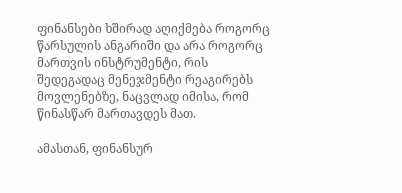ფინანსები ხშირად აღიქმება როგორც წარსულის ანგარიში და არა როგორც მართვის ინსტრუმენტი, რის შედეგადაც მენეჯმენტი რეაგირებს მოვლენებზე, ნაცვლად იმისა, რომ წინასწარ მართავდეს მათ.

ამასთან, ფინანსურ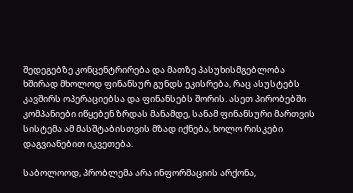შედეგებზე კონცენტრირება და მათზე პასუხისმგებლობა ხშირად მხოლოდ ფინანსურ გუნდს ეკისრება, რაც ასუსტებს კავშირს ოპერაციებსა და ფინანსებს შორის. ასეთ პირობებში კომპანიები იწყებენ ზრდას მანამდე, სანამ ფინანსური მართვის სისტემა ამ მასშტაბისთვის მზად იქნება, ხოლო რისკები დაგვიანებით იკვეთება.

საბოლოოდ, პრობლემა არა ინფორმაციის არქონა,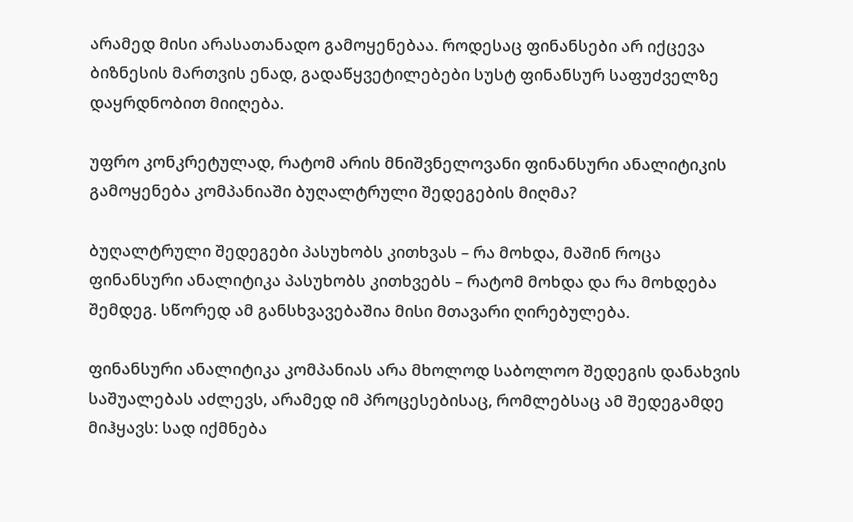არამედ მისი არასათანადო გამოყენებაა. როდესაც ფინანსები არ იქცევა ბიზნესის მართვის ენად, გადაწყვეტილებები სუსტ ფინანსურ საფუძველზე დაყრდნობით მიიღება.

უფრო კონკრეტულად, რატომ არის მნიშვნელოვანი ფინანსური ანალიტიკის გამოყენება კომპანიაში ბუღალტრული შედეგების მიღმა?

ბუღალტრული შედეგები პასუხობს კითხვას – რა მოხდა, მაშინ როცა ფინანსური ანალიტიკა პასუხობს კითხვებს – რატომ მოხდა და რა მოხდება შემდეგ. სწორედ ამ განსხვავებაშია მისი მთავარი ღირებულება.

ფინანსური ანალიტიკა კომპანიას არა მხოლოდ საბოლოო შედეგის დანახვის საშუალებას აძლევს, არამედ იმ პროცესებისაც, რომლებსაც ამ შედეგამდე მიჰყავს: სად იქმნება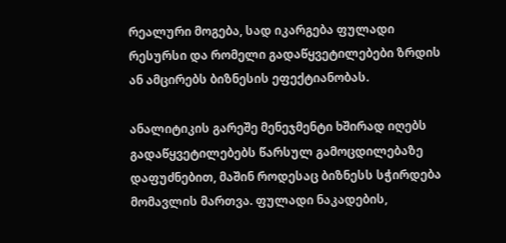რეალური მოგება, სად იკარგება ფულადი რესურსი და რომელი გადაწყვეტილებები ზრდის ან ამცირებს ბიზნესის ეფექტიანობას.

ანალიტიკის გარეშე მენეჯმენტი ხშირად იღებს გადაწყვეტილებებს წარსულ გამოცდილებაზე დაფუძნებით, მაშინ როდესაც ბიზნესს სჭირდება მომავლის მართვა. ფულადი ნაკადების,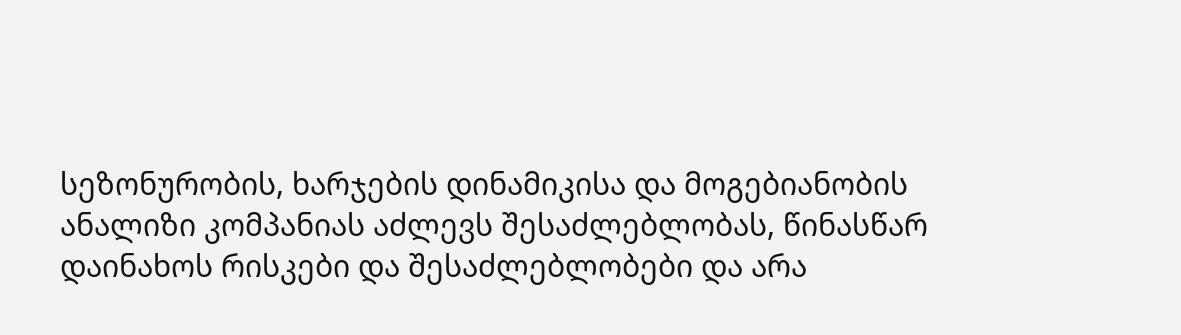სეზონურობის, ხარჯების დინამიკისა და მოგებიანობის ანალიზი კომპანიას აძლევს შესაძლებლობას, წინასწარ დაინახოს რისკები და შესაძლებლობები და არა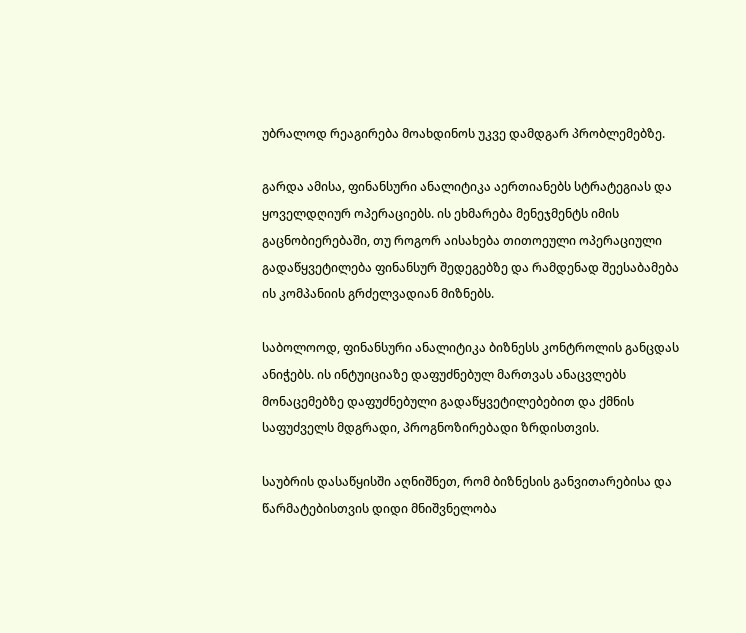უბრალოდ რეაგირება მოახდინოს უკვე დამდგარ პრობლემებზე.

გარდა ამისა, ფინანსური ანალიტიკა აერთიანებს სტრატეგიას და ყოველდღიურ ოპერაციებს. ის ეხმარება მენეჯმენტს იმის გაცნობიერებაში, თუ როგორ აისახება თითოეული ოპერაციული გადაწყვეტილება ფინანსურ შედეგებზე და რამდენად შეესაბამება ის კომპანიის გრძელვადიან მიზნებს.

საბოლოოდ, ფინანსური ანალიტიკა ბიზნესს კონტროლის განცდას ანიჭებს. ის ინტუიციაზე დაფუძნებულ მართვას ანაცვლებს მონაცემებზე დაფუძნებული გადაწყვეტილებებით და ქმნის საფუძველს მდგრადი, პროგნოზირებადი ზრდისთვის.

საუბრის დასაწყისში აღნიშნეთ, რომ ბიზნესის განვითარებისა და წარმატებისთვის დიდი მნიშვნელობა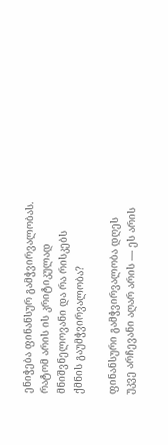ენიჭება ფინანსურ გამჭვირვალობას. რატომ არის ის კრიტიკულად მნიშვნელოვანი და რა რისკებს ქმნის გაუმჭვირვალობა?

ფინანსური გამჭვირვალობა დღეს უკვე არჩევანი აღარ არის — ეს არის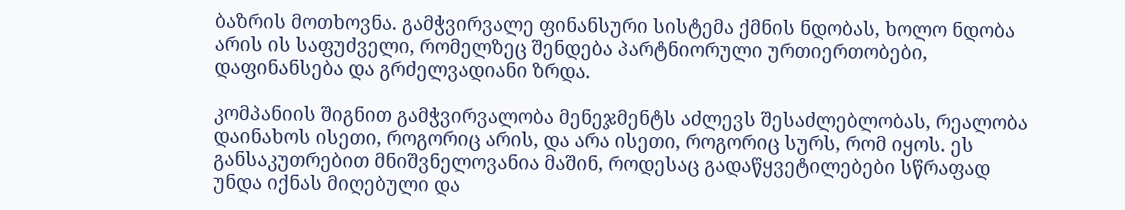ბაზრის მოთხოვნა. გამჭვირვალე ფინანსური სისტემა ქმნის ნდობას, ხოლო ნდობა არის ის საფუძველი, რომელზეც შენდება პარტნიორული ურთიერთობები, დაფინანსება და გრძელვადიანი ზრდა.

კომპანიის შიგნით გამჭვირვალობა მენეჯმენტს აძლევს შესაძლებლობას, რეალობა დაინახოს ისეთი, როგორიც არის, და არა ისეთი, როგორიც სურს, რომ იყოს. ეს განსაკუთრებით მნიშვნელოვანია მაშინ, როდესაც გადაწყვეტილებები სწრაფად უნდა იქნას მიღებული და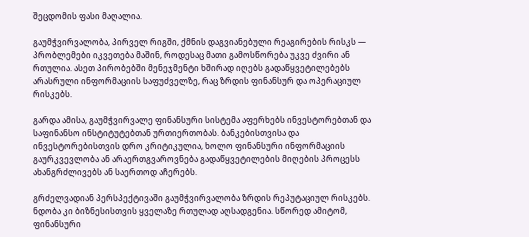შეცდომის ფასი მაღალია.

გაუმჭვირვალობა, პირველ რიგში, ქმნის დაგვიანებული რეაგირების რისკს — პრობლემები იკვეთება მაშინ, როდესაც მათი გამოსწორება უკვე ძვირი ან რთულია. ასეთ პირობებში მენეჯმენტი ხშირად იღებს გადაწყვეტილებებს არასრული ინფორმაციის საფუძველზე, რაც ზრდის ფინანსურ და ოპერაციულ რისკებს.

გარდა ამისა, გაუმჭვირვალე ფინანსური სისტემა აფერხებს ინვესტორებთან და საფინანსო ინსტიტუტებთან ურთიერთობას. ბანკებისთვისა და ინვესტორებისთვის დრო კრიტიკულია, ხოლო ფინანსური ინფორმაციის გაურკვევლობა ან არაერთგვაროვნება გადაწყვეტილების მიღების პროცესს ახანგრძლივებს ან საერთოდ აჩერებს.

გრძელვადიან პერსპექტივაში გაუმჭვირვალობა ზრდის რეპუტაციულ რისკებს. ნდობა კი ბიზნესისთვის ყველაზე რთულად აღსადგენია. სწორედ ამიტომ, ფინანსური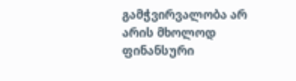გამჭვირვალობა არ არის მხოლოდ ფინანსური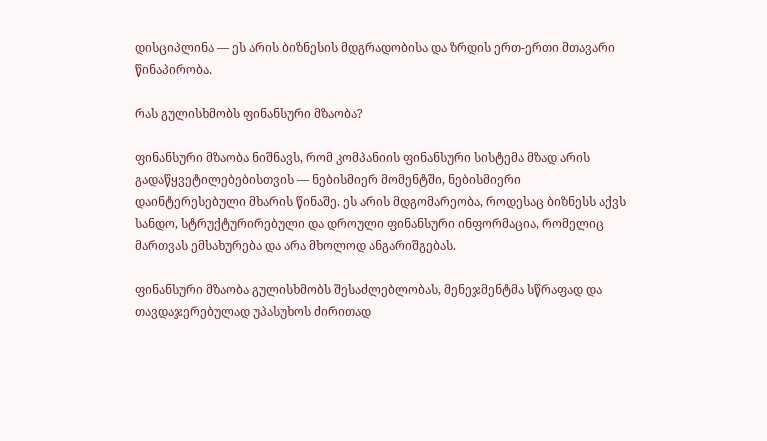დისციპლინა — ეს არის ბიზნესის მდგრადობისა და ზრდის ერთ-ერთი მთავარი წინაპირობა.

რას გულისხმობს ფინანსური მზაობა?

ფინანსური მზაობა ნიშნავს, რომ კომპანიის ფინანსური სისტემა მზად არის გადაწყვეტილებებისთვის — ნებისმიერ მომენტში, ნებისმიერი დაინტერესებული მხარის წინაშე. ეს არის მდგომარეობა, როდესაც ბიზნესს აქვს სანდო, სტრუქტურირებული და დროული ფინანსური ინფორმაცია, რომელიც მართვას ემსახურება და არა მხოლოდ ანგარიშგებას.

ფინანსური მზაობა გულისხმობს შესაძლებლობას, მენეჯმენტმა სწრაფად და თავდაჯერებულად უპასუხოს ძირითად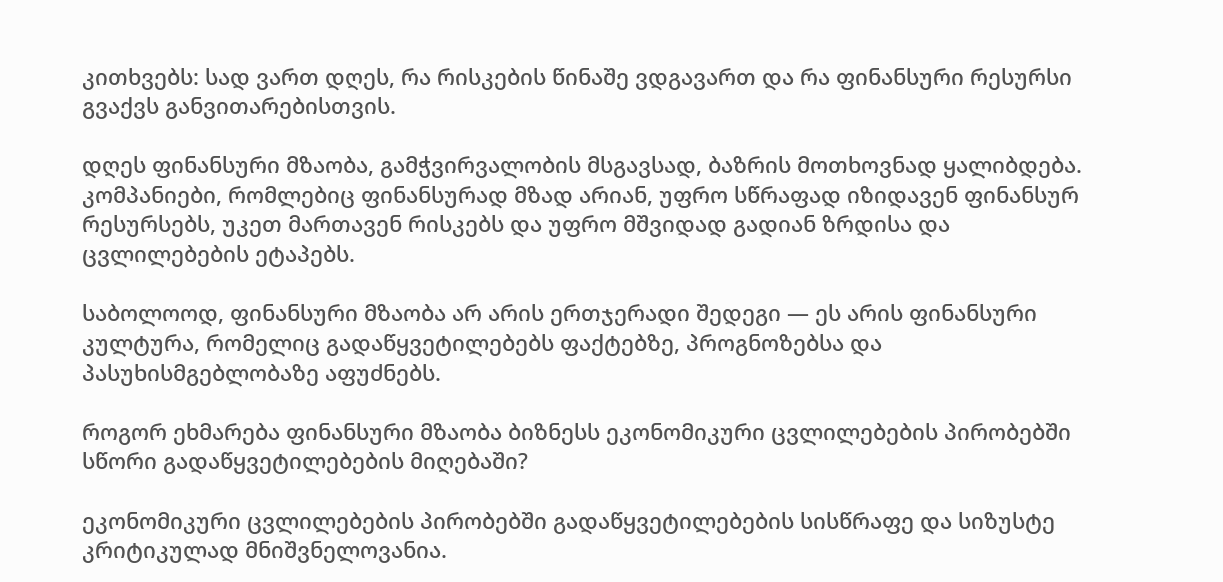კითხვებს: სად ვართ დღეს, რა რისკების წინაშე ვდგავართ და რა ფინანსური რესურსი გვაქვს განვითარებისთვის.

დღეს ფინანსური მზაობა, გამჭვირვალობის მსგავსად, ბაზრის მოთხოვნად ყალიბდება. კომპანიები, რომლებიც ფინანსურად მზად არიან, უფრო სწრაფად იზიდავენ ფინანსურ რესურსებს, უკეთ მართავენ რისკებს და უფრო მშვიდად გადიან ზრდისა და ცვლილებების ეტაპებს.

საბოლოოდ, ფინანსური მზაობა არ არის ერთჯერადი შედეგი — ეს არის ფინანსური კულტურა, რომელიც გადაწყვეტილებებს ფაქტებზე, პროგნოზებსა და პასუხისმგებლობაზე აფუძნებს.

როგორ ეხმარება ფინანსური მზაობა ბიზნესს ეკონომიკური ცვლილებების პირობებში სწორი გადაწყვეტილებების მიღებაში?

ეკონომიკური ცვლილებების პირობებში გადაწყვეტილებების სისწრაფე და სიზუსტე კრიტიკულად მნიშვნელოვანია.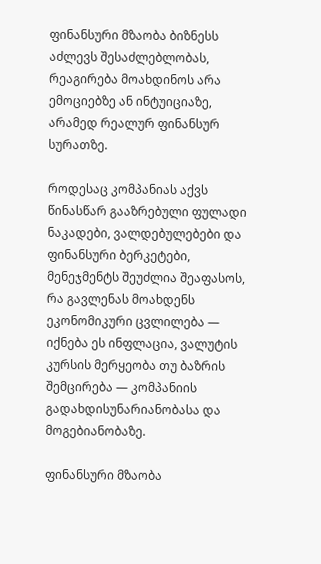ფინანსური მზაობა ბიზნესს აძლევს შესაძლებლობას, რეაგირება მოახდინოს არა ემოციებზე ან ინტუიციაზე, არამედ რეალურ ფინანსურ სურათზე.

როდესაც კომპანიას აქვს წინასწარ გააზრებული ფულადი ნაკადები, ვალდებულებები და ფინანსური ბერკეტები, მენეჯმენტს შეუძლია შეაფასოს, რა გავლენას მოახდენს ეკონომიკური ცვლილება — იქნება ეს ინფლაცია, ვალუტის კურსის მერყეობა თუ ბაზრის შემცირება — კომპანიის გადახდისუნარიანობასა და მოგებიანობაზე.

ფინანსური მზაობა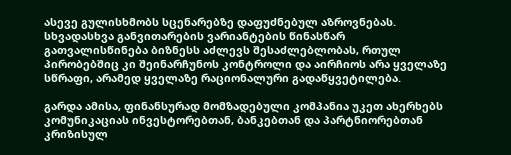ასევე გულისხმობს სცენარებზე დაფუძნებულ აზროვნებას. სხვადასხვა განვითარების ვარიანტების წინასწარ გათვალისწინება ბიზნესს აძლევს შესაძლებლობას, რთულ პირობებშიც კი შეინარჩუნოს კონტროლი და აირჩიოს არა ყველაზე სწრაფი, არამედ ყველაზე რაციონალური გადაწყვეტილება.

გარდა ამისა, ფინანსურად მომზადებული კომპანია უკეთ ახერხებს კომუნიკაციას ინვესტორებთან, ბანკებთან და პარტნიორებთან კრიზისულ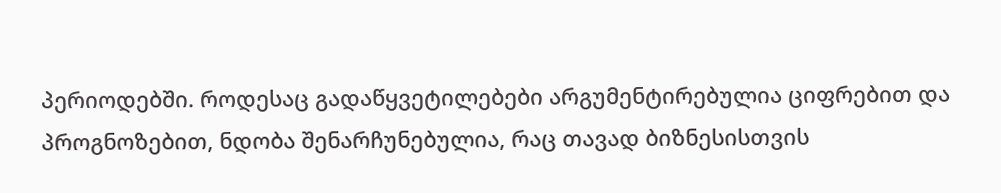პერიოდებში. როდესაც გადაწყვეტილებები არგუმენტირებულია ციფრებით და პროგნოზებით, ნდობა შენარჩუნებულია, რაც თავად ბიზნესისთვის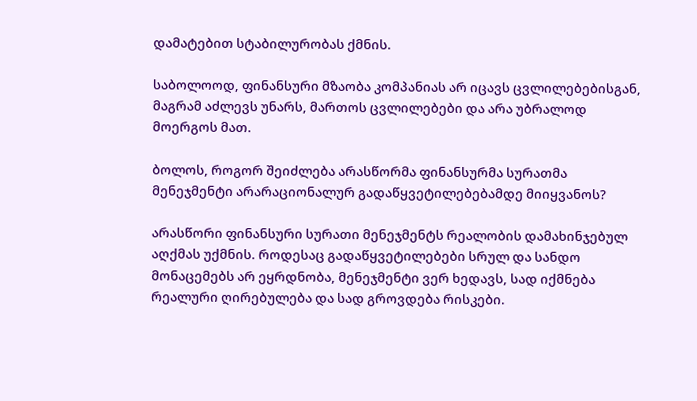დამატებით სტაბილურობას ქმნის.

საბოლოოდ, ფინანსური მზაობა კომპანიას არ იცავს ცვლილებებისგან, მაგრამ აძლევს უნარს, მართოს ცვლილებები და არა უბრალოდ მოერგოს მათ.

ბოლოს, როგორ შეიძლება არასწორმა ფინანსურმა სურათმა მენეჯმენტი არარაციონალურ გადაწყვეტილებებამდე მიიყვანოს?

არასწორი ფინანსური სურათი მენეჯმენტს რეალობის დამახინჯებულ აღქმას უქმნის. როდესაც გადაწყვეტილებები სრულ და სანდო მონაცემებს არ ეყრდნობა, მენეჯმენტი ვერ ხედავს, სად იქმნება რეალური ღირებულება და სად გროვდება რისკები.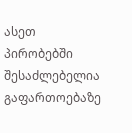ასეთ პირობებში შესაძლებელია გაფართოებაზე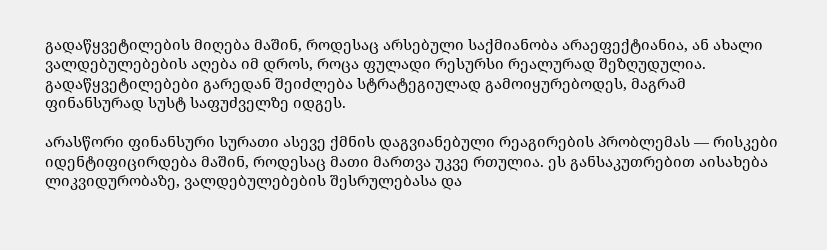გადაწყვეტილების მიღება მაშინ, როდესაც არსებული საქმიანობა არაეფექტიანია, ან ახალი ვალდებულებების აღება იმ დროს, როცა ფულადი რესურსი რეალურად შეზღუდულია. გადაწყვეტილებები გარედან შეიძლება სტრატეგიულად გამოიყურებოდეს, მაგრამ ფინანსურად სუსტ საფუძველზე იდგეს.

არასწორი ფინანსური სურათი ასევე ქმნის დაგვიანებული რეაგირების პრობლემას — რისკები იდენტიფიცირდება მაშინ, როდესაც მათი მართვა უკვე რთულია. ეს განსაკუთრებით აისახება ლიკვიდურობაზე, ვალდებულებების შესრულებასა და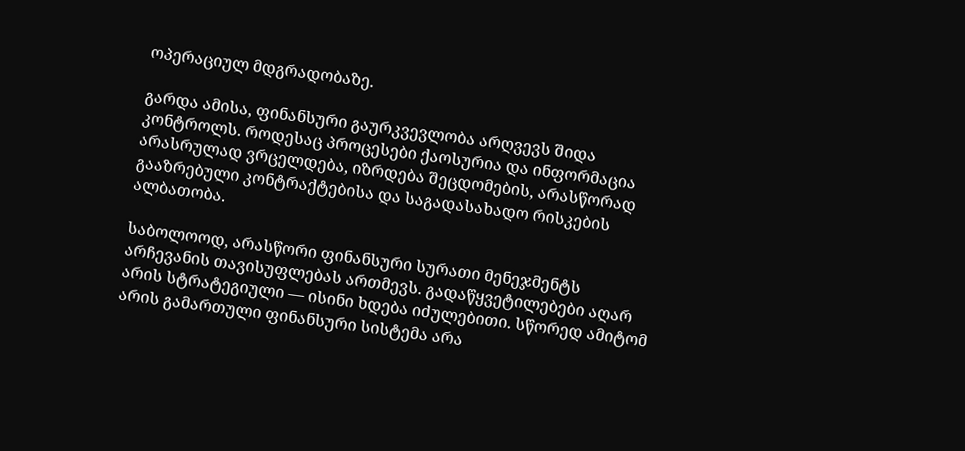ოპერაციულ მდგრადობაზე.

გარდა ამისა, ფინანსური გაურკვევლობა არღვევს შიდა კონტროლს. როდესაც პროცესები ქაოსურია და ინფორმაცია არასრულად ვრცელდება, იზრდება შეცდომების, არასწორად გააზრებული კონტრაქტებისა და საგადასახადო რისკების ალბათობა.

საბოლოოდ, არასწორი ფინანსური სურათი მენეჯმენტს არჩევანის თავისუფლებას ართმევს. გადაწყვეტილებები აღარ არის სტრატეგიული — ისინი ხდება იძულებითი. სწორედ ამიტომ არის გამართული ფინანსური სისტემა არა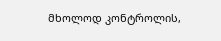მხოლოდ კონტროლის,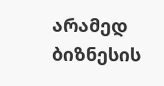არამედ ბიზნესის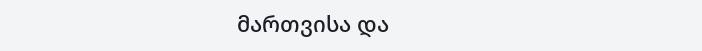მართვისა და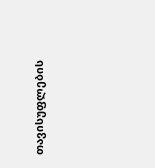თავისუფლების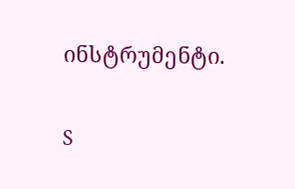ინსტრუმენტი.

S